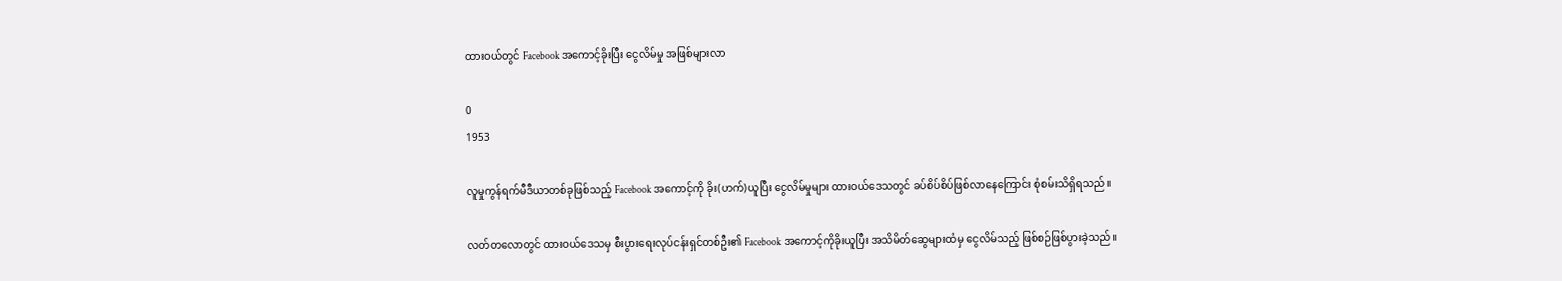ထားဝယ်တွင် Facebook အကောင့်ခိုးပြီး ငွေလိမ်မှု အဖြစ်များလာ

0
1953

လူမှုကွန်ရက်မီဒီယာတစ်ခုဖြစ်သည့် Facebook အကောင့်ကို ခိုး(ဟက်)ယူပြီး ငွေလိမ်မှုများ ထားဝယ်ဒေသတွင် ခပ်စိပ်စိပ်ဖြစ်လာနေကြောင်း စုံစမ်းသိရှိရသည်။

လတ်တလောတွင် ထားဝယ်ဒေသမှ စီးပွားရေးလုပ်ငန်းရှင်တစ်ဦး၏ Facebook အကောင့်ကိုခိုးယူပြီး အသိမိတ်ဆွေများထံမှ ငွေလိမ်သည့် ဖြစ်စဉ်ဖြစ်ပွားခဲ့သည်။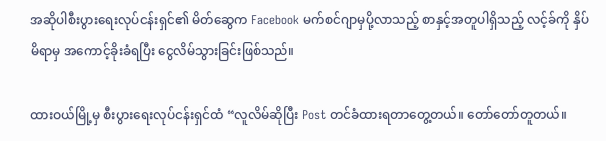အဆိုပါစီးပွားရေးလုပ်ငန်းရှင်၏ မိတ်ဆွေက Facebook မက်စင်ဂျာမှပို့လာသည့် စာနှင့်အတူပါရှိသည့် လင့်ခ်ကို နှိပ်မိရာမှ အကောင့်ခိုးခံရပြီး ငွေလိမ်သွားခြင်းဖြစ်သည်။

ထားဝယ်မြို့မှ စီးပွားရေးလုပ်ငန်းရှင်ထံ “လူလိမ်ဆိုပြီး Post တင်ခံထားရတာတွေ့တယ်။ တော်တော်တူတယ်။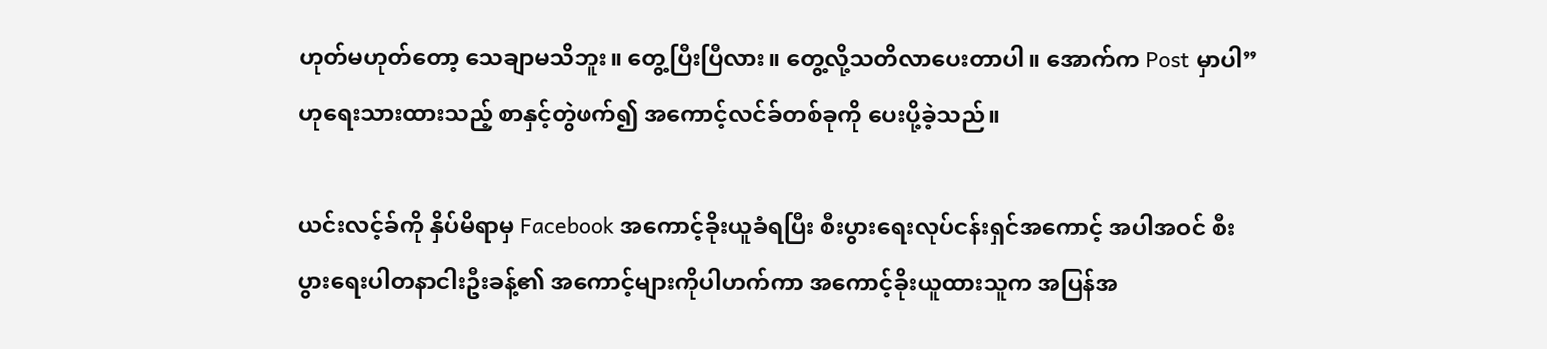ဟုတ်မဟုတ်တော့ သေချာမသိဘူး။ တွေ့ပြီးပြီလား။ တွေ့လို့သတိလာပေးတာပါ။ အောက်က Post မှာပါ” ဟုရေးသားထားသည့် စာနှင့်တွဲဖက်၍ အကောင့်လင်ခ်တစ်ခုကို ပေးပို့ခဲ့သည်။

ယင်းလင့်ခ်ကို နှိပ်မိရာမှ Facebook အကောင့်ခိုးယူခံရပြီး စီးပွားရေးလုပ်ငန်းရှင်အကောင့် အပါအဝင် စီးပွားရေးပါတနာငါးဦးခန့်၏ အကောင့်များကိုပါဟက်ကာ အကောင့်ခိုးယူထားသူက အပြန်အ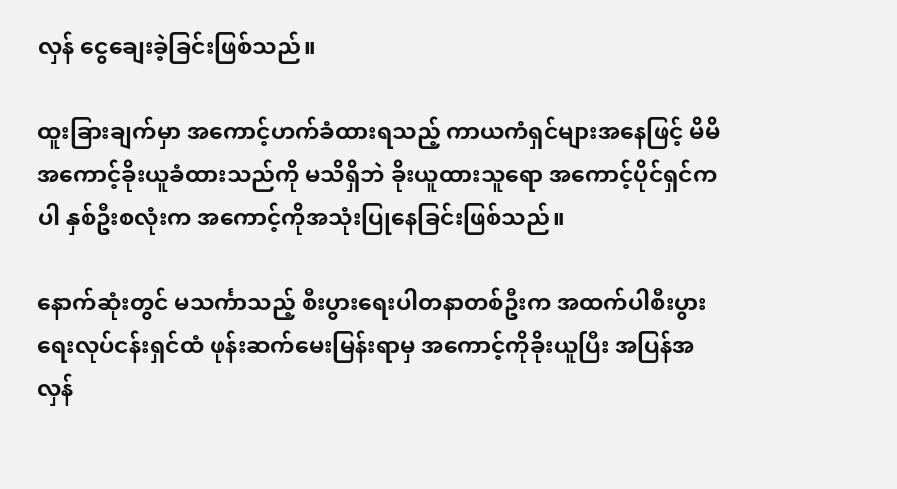လှန် ငွေချေးခဲ့ခြင်းဖြစ်သည်။

ထူးခြားချက်မှာ အကောင့်ဟက်ခံထားရသည့် ကာယကံရှင်များအနေဖြင့် မိမိအကောင့်ခိုးယူခံထားသည်ကို မသိရှိဘဲ ခိုးယူထားသူရော အကောင့်ပိုင်ရှင်ကပါ နှစ်ဦးစလုံးက အကောင့်ကိုအသုံးပြုနေခြင်းဖြစ်သည်။

နောက်ဆုံးတွင် မသင်္ကာသည့် စီးပွားရေးပါတနာတစ်ဦးက အထက်ပါစီးပွားရေးလုပ်ငန်းရှင်ထံ ဖုန်းဆက်မေးမြန်းရာမှ အကောင့်ကိုခိုးယူပြီး အပြန်အလှန်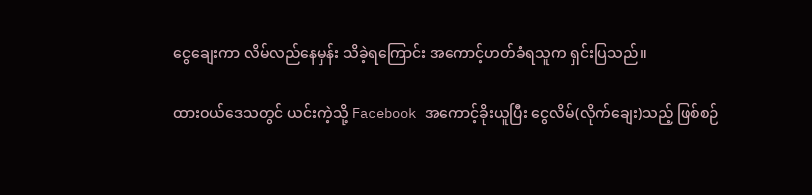ငွေချေးကာ လိမ်လည်နေမှန်း သိခဲ့ရကြောင်း အကောင့်ဟတ်ခံရသူက ရှင်းပြသည်။

ထားဝယ်ဒေသတွင် ယင်းကဲ့သို့ Facebook အကောင့်ခိုးယူပြီး ငွေလိမ်(လိုက်ချေး)သည့် ဖြစ်စဉ်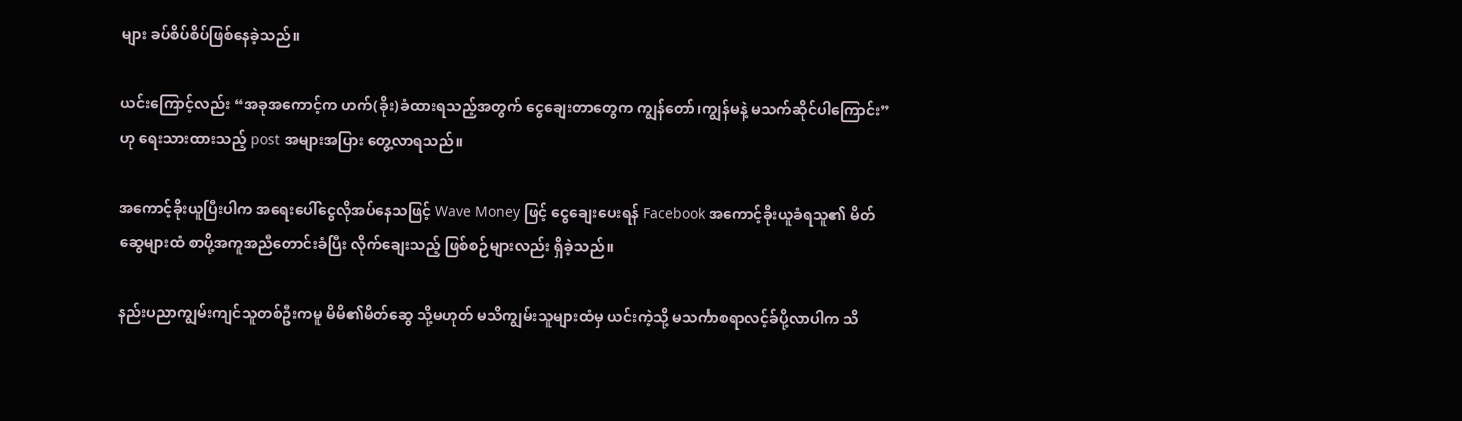များ ခပ်စိပ်စိပ်ဖြစ်နေခဲ့သည်။

ယင်းကြောင့်လည်း “အခုအကောင့်က ဟက်(ခိုး)ခံထားရသည့်အတွက် ငွေချေးတာတွေက ကျွန်တော်၊ကျွန်မနဲ့ မသက်ဆိုင်ပါကြောင်း”ဟု ရေးသားထားသည့် post အများအပြား တွေ့လာရသည်။

အကောင့်ခိုးယူပြီးပါက အရေးပေါ်ငွေလိုအပ်နေသဖြင့် Wave Money ဖြင့် ငွေချေးပေးရန် Facebook အကောင့်ခိုးယူခံရသူ၏ မိတ်ဆွေများထံ စာပို့အကူအညီတောင်းခံပြီး လိုက်ချေးသည့် ဖြစ်စဉ်များလည်း ရှိခဲ့သည်။

နည်းပညာကျွမ်းကျင်သူတစ်ဦးကမူ မိမိ၏မိတ်ဆွေ သို့မဟုတ် မသိကျွမ်းသူများထံမှ ယင်းကဲ့သို့ မသင်္ကာစရာလင့်ခ်ပို့လာပါက သိ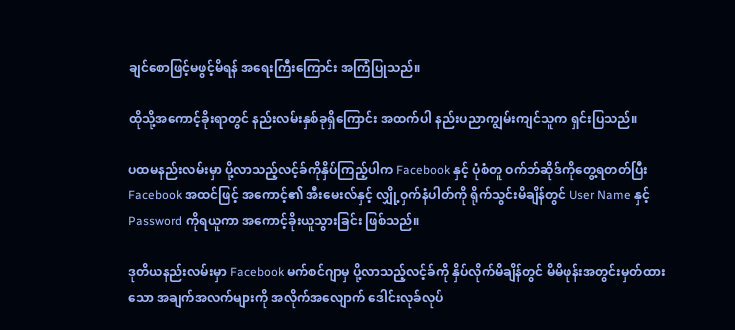ချင်စောဖြင့်မဖွင့်မိရန် အရေးကြီးကြောင်း အကြံပြုသည်။

ထိုသို့အကောင့်ခိုးရာတွင် နည်းလမ်းနှစ်ခုရှိကြောင်း အထက်ပါ နည်းပညာကျွမ်းကျင်သူက ရှင်းပြသည်။

ပထမနည်းလမ်းမှာ ပို့လာသည့်လင့်ခ်ကိုနှိပ်ကြည့်ပါက Facebook နှင့် ပုံစံတူ ဝက်ဘ်ဆိုဒ်ကိုတွေ့ရတတ်ပြီး Facebook အထင်ဖြင့် အကောင့်၏ အီးမေးလ်နှင့် လျှို့ဝှက်နံပါတ်ကို ရိုက်သွင်းမိချိန်တွင် User Name နှင့် Password ကိုရယူကာ အကောင့်ခိုးယူသွားခြင်း ဖြစ်သည်။

ဒုတိယနည်းလမ်းမှာ Facebook မက်စင်ဂျာမှ ပို့လာသည့်လင့်ခ်ကို နှိပ်လိုက်မိချိန်တွင် မိမိဖုန်းအတွင်းမှတ်ထားသော အချက်အလက်များကို အလိုက်အလျောက် ဒေါင်းလုခ်လုပ်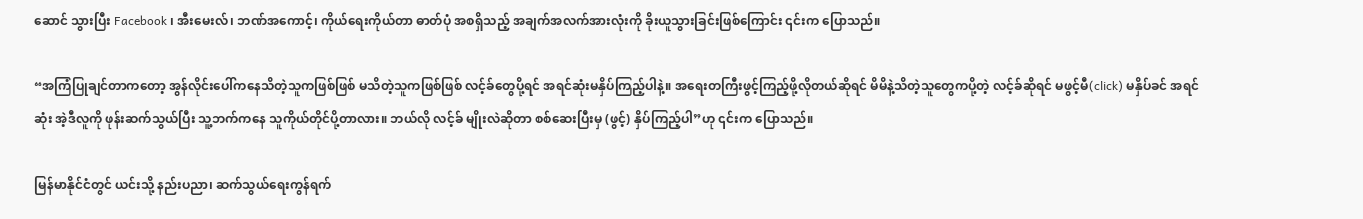ဆောင် သွားပြီး Facebook ၊ အီးမေးလ်၊ ဘဏ်အကောင့်၊ ကိုယ်ရေးကိုယ်တာ ဓာတ်ပုံ အစရှိသည့် အချက်အလက်အားလုံးကို ခိုးယူသွားခြင်းဖြစ်ကြောင်း ၎င်းက ပြောသည်။

“အကြံပြုချင်တာကတော့ အွန်လိုင်းပေါ်ကနေသိတဲ့သူကဖြစ်ဖြစ် မသိတဲ့သူကဖြစ်ဖြစ် လင့်ခ်တွေပို့ရင် အရင်ဆုံးမနှိပ်ကြည့်ပါနဲ့။ အရေးတကြီးဖွင့်ကြည့်ဖို့လိုတယ်ဆိုရင် မိမိနဲ့သိတဲ့သူတွေကပို့တဲ့ လင့်ခ်ဆိုရင် မဖွင့်မီ(click) မနှိပ်ခင် အရင်ဆုံး အဲ့ဒီလူကို ဖုန်းဆက်သွယ်ပြီး သူ့ဘက်ကနေ သူကိုယ်တိုင်ပို့တာလား။ ဘယ်လို လင့်ခ် မျိုးလဲဆိုတာ စစ်ဆေးပြီးမှ (ဖွင့်) နှိပ်ကြည့်ပါ”ဟု ၎င်းက ပြောသည်။

မြန်မာနိုင်ငံတွင် ယင်းသို့ နည်းပညာ၊ ဆက်သွယ်ရေးကွန်ရက်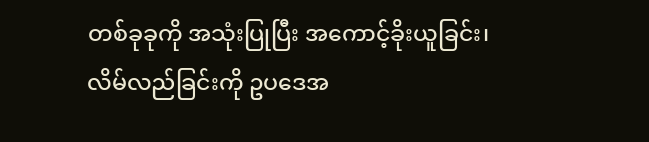တစ်ခုခုကို အသုံးပြုပြီး အကောင့်ခိုးယူခြင်း၊ လိမ်လည်ခြင်းကို ဥပဒေအ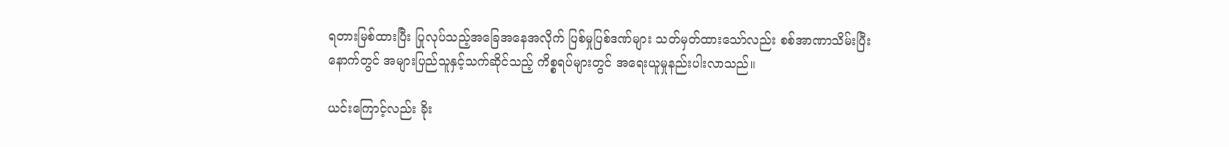ရတားမြစ်ထားပြီး ပြုလုပ်သည့်အခြေအနေအလိုက် ပြစ်မှုပြစ်ဒဏ်များ သတ်မှတ်ထားသော်လည်း စစ်အာဏာသိမ်းပြီးနောက်တွင် အများပြည်သူနှင့်သက်ဆိုင်သည့် ကိစ္စရပ်များတွင် အရေးယူမှုနည်းပါးလာသည်။

ယင်းကြောင့်လည်း ခိုး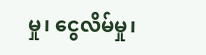မှု၊ ငွေလိမ်မှု၊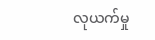လုယက်မှု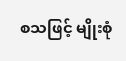စသဖြင့် မျိုးစုံ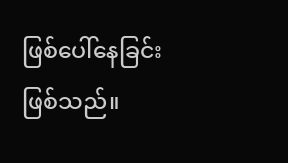ဖြစ်ပေါ်နေခြင်းဖြစ်သည်။